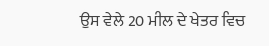ਉਸ ਵੇਲੇ 20 ਮੀਲ ਦੇ ਖੇਤਰ ਵਿਚ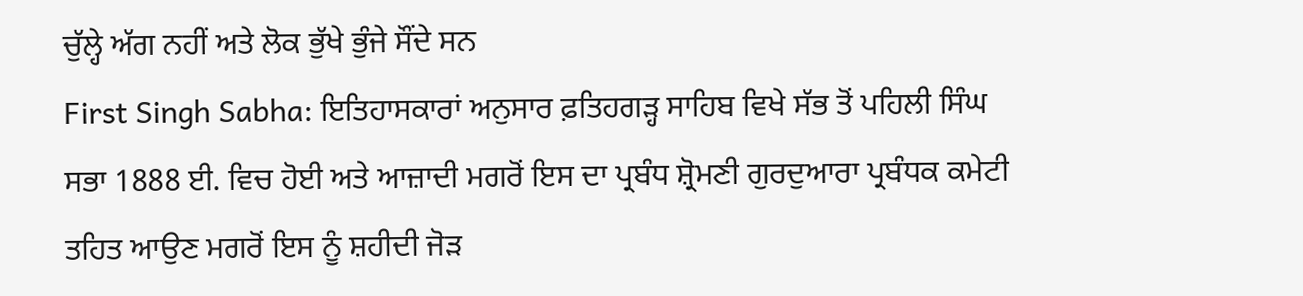ਚੁੱਲ੍ਹੇ ਅੱਗ ਨਹੀਂ ਅਤੇ ਲੋਕ ਭੁੱਖੇ ਭੁੰਜੇ ਸੌਂਦੇ ਸਨ
First Singh Sabha: ਇਤਿਹਾਸਕਾਰਾਂ ਅਨੁਸਾਰ ਫ਼ਤਿਹਗੜ੍ਹ ਸਾਹਿਬ ਵਿਖੇ ਸੱਭ ਤੋਂ ਪਹਿਲੀ ਸਿੰਘ ਸਭਾ 1888 ਈ. ਵਿਚ ਹੋਈ ਅਤੇ ਆਜ਼ਾਦੀ ਮਗਰੋਂ ਇਸ ਦਾ ਪ੍ਰਬੰਧ ਸ਼੍ਰੋਮਣੀ ਗੁਰਦੁਆਰਾ ਪ੍ਰਬੰਧਕ ਕਮੇਟੀ ਤਹਿਤ ਆਉਣ ਮਗਰੋਂ ਇਸ ਨੂੰ ਸ਼ਹੀਦੀ ਜੋੜ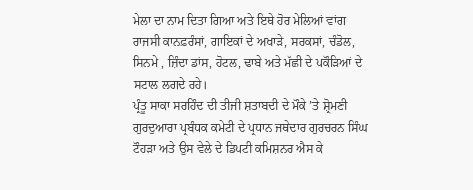ਮੇਲਾ ਦਾ ਨਾਮ ਦਿਤਾ ਗਿਆ ਅਤੇ ਇਥੇ ਹੋਰ ਮੇਲਿਆਂ ਵਾਂਗ ਰਾਜਸੀ ਕਾਨਫ਼ਰੰਸਾਂ, ਗਾਇਕਾਂ ਦੇ ਅਖਾੜੇ, ਸਰਕਸਾਂ, ਚੰਡੋਲ, ਸਿਨਮੇ , ਜ਼ਿੰਦਾ ਡਾਂਸ, ਹੋਟਲ, ਢਾਬੇ ਅਤੇ ਮੱਛੀ ਦੇ ਪਕੌੜਿਆਂ ਦੇ ਸਟਾਲ ਲਗਦੇ ਰਹੇ।
ਪ੍ਰੰਤੂ ਸਾਕਾ ਸਰਹਿੰਦ ਦੀ ਤੀਜੀ ਸ਼ਤਾਬਦੀ ਦੇ ਮੌਕੇ ’ਤੇ ਸ਼੍ਰੋਮਣੀ ਗੁਰਦੁਆਰਾ ਪ੍ਰਬੰਧਕ ਕਮੇਟੀ ਦੇ ਪ੍ਰਧਾਨ ਜਥੇਦਾਰ ਗੁਰਚਰਨ ਸਿੰਘ ਟੌਹੜਾ ਅਤੇ ਉਸ ਵੇਲੇ ਦੇ ਡਿਪਟੀ ਕਮਿਸ਼ਨਰ ਐਸ ਕੇ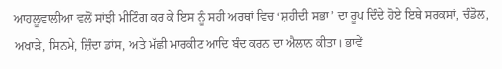ਆਹਲੂਵਾਲੀਆ ਵਲੋਂ ਸਾਂਝੀ ਮੀਟਿੰਗ ਕਰ ਕੇ ਇਸ ਨੂੰ ਸਹੀ ਅਰਥਾਂ ਵਿਚ ‘ਸ਼ਹੀਦੀ ਸਭਾ’ ਦਾ ਰੂਪ ਦਿੰਦੇ ਹੋਏ ਇਥੇ ਸਰਕਸਾਂ, ਚੰਡੋਲ, ਅਖਾੜੇ, ਸਿਨਮੇ, ਜ਼ਿੰਦਾ ਡਾਂਸ, ਅਤੇ ਮੱਛੀ ਮਾਰਕੀਟ ਆਦਿ ਬੰਦ ਕਰਨ ਦਾ ਐਲਾਨ ਕੀਤਾ। ਭਾਵੇਂ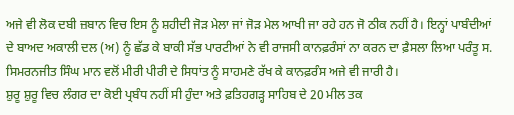ਅਜੇ ਵੀ ਲੋਕ ਦਬੀ ਜ਼ਬਾਨ ਵਿਚ ਇਸ ਨੂੰ ਸ਼ਹੀਦੀ ਜੋੜ ਮੇਲਾ ਜਾਂ ਜੋੜ ਮੇਲ ਆਖੀ ਜਾ ਰਹੇ ਹਨ ਜੋ ਠੀਕ ਨਹੀਂ ਹੈ। ਇਨ੍ਹਾਂ ਪਾਬੰਦੀਆਂ ਦੇ ਬਾਅਦ ਅਕਾਲੀ ਦਲ (ਅ) ਨੂੰ ਛੱਡ ਕੇ ਬਾਕੀ ਸੱਭ ਪਾਰਟੀਆਂ ਨੇ ਵੀ ਰਾਜਸੀ ਕਾਨਫ਼ਰੰਸਾਂ ਨਾ ਕਰਨ ਦਾ ਫ਼ੈਸਲਾ ਲਿਆ ਪਰੰਤੂ ਸ. ਸਿਮਰਨਜੀਤ ਸਿੰਘ ਮਾਨ ਵਲੋਂ ਮੀਰੀ ਪੀਰੀ ਦੇ ਸਿਧਾਂਤ ਨੂੰ ਸਾਹਮਣੇ ਰੱਖ ਕੇ ਕਾਨਫ਼ਰੰਸ ਅਜੇ ਵੀ ਜਾਰੀ ਹੈ।
ਸ਼ੁਰੂ ਸ਼ੁਰੂ ਵਿਚ ਲੰਗਰ ਦਾ ਕੋਈ ਪ੍ਰਬੰਧ ਨਹੀਂ ਸੀ ਹੁੰਦਾ ਅਤੇ ਫ਼ਤਿਹਗੜ੍ਹ ਸਾਹਿਬ ਦੇ 20 ਮੀਲ ਤਕ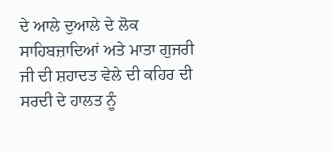ਦੇ ਆਲੇ ਦੁਆਲੇ ਦੇ ਲੋਕ ਸਾਹਿਬਜ਼ਾਦਿਆਂ ਅਤੇ ਮਾਤਾ ਗੁਜਰੀ ਜੀ ਦੀ ਸ਼ਹਾਦਤ ਵੇਲੇ ਦੀ ਕਹਿਰ ਦੀ ਸਰਦੀ ਦੇ ਹਾਲਤ ਨੂੰ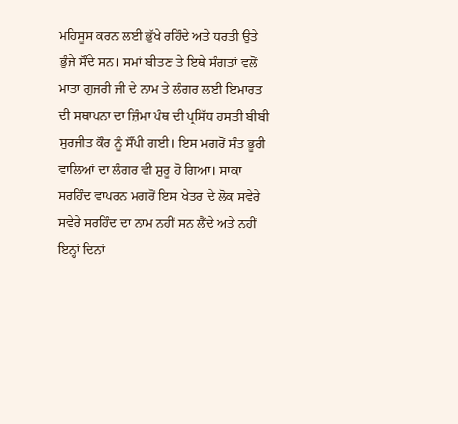ਮਹਿਸੂਸ ਕਰਨ ਲਈ ਭੁੱਖੇ ਰਹਿੰਦੇ ਅਤੇ ਧਰਤੀ ਉਤੇ ਭੁੰਜੇ ਸੌਂਦੇ ਸਨ। ਸਮਾਂ ਬੀਤਣ ਤੇ ਇਥੇ ਸੰਗਤਾਂ ਵਲੋਂ ਮਾਤਾ ਗੁਜਰੀ ਜੀ ਦੇ ਨਾਮ ਤੇ ਲੰਗਰ ਲਈ ਇਮਾਰਤ ਦੀ ਸਥਾਪਨਾ ਦਾ ਜ਼ਿੰਮਾ ਪੰਥ ਦੀ ਪ੍ਰਸਿੱਧ ਹਸਤੀ ਬੀਬੀ ਸੁਰਜੀਤ ਕੌਰ ਨੂੰ ਸੌਂਪੀ ਗਈ। ਇਸ ਮਗਰੋਂ ਸੰਤ ਭੂਰੀ ਵਾਲਿਆਂ ਦਾ ਲੰਗਰ ਵੀ ਸ਼ੁਰੂ ਹੋ ਗਿਆ। ਸਾਕਾ ਸਰਹਿੰਦ ਵਾਪਰਨ ਮਗਰੋਂ ਇਸ ਖੇਤਰ ਦੇ ਲੋਕ ਸਵੇਰੇ ਸਵੇਰੇ ਸਰਹਿੰਦ ਦਾ ਨਾਮ ਨਹੀਂ ਸਨ ਲੈਂਦੇ ਅਤੇ ਨਹੀਂ ਇਨ੍ਹਾਂ ਦਿਨਾਂ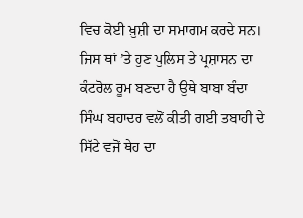ਵਿਚ ਕੋਈ ਖ਼ੁਸ਼ੀ ਦਾ ਸਮਾਗਮ ਕਰਦੇ ਸਨ।
ਜਿਸ ਥਾਂ ’ਤੇ ਹੁਣ ਪੁਲਿਸ ਤੇ ਪ੍ਰਸ਼ਾਸਨ ਦਾ ਕੰਟਰੋਲ ਰੂਮ ਬਣਦਾ ਹੈ ਉਥੇ ਬਾਬਾ ਬੰਦਾ ਸਿੰਘ ਬਹਾਦਰ ਵਲੋਂ ਕੀਤੀ ਗਈ ਤਬਾਹੀ ਦੇ ਸਿੱਟੇ ਵਜੋਂ ਥੇਹ ਦਾ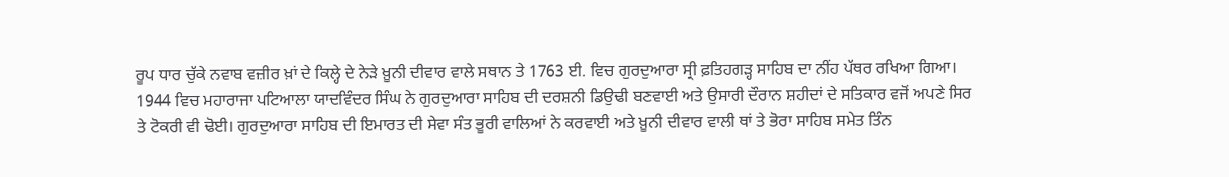ਰੂਪ ਧਾਰ ਚੁੱਕੇ ਨਵਾਬ ਵਜ਼ੀਰ ਖ਼ਾਂ ਦੇ ਕਿਲ੍ਹੇ ਦੇ ਨੇੜੇ ਖ਼ੂਨੀ ਦੀਵਾਰ ਵਾਲੇ ਸਥਾਨ ਤੇ 1763 ਈ. ਵਿਚ ਗੁਰਦੁਆਰਾ ਸ੍ਰੀ ਫ਼ਤਿਹਗੜ੍ਹ ਸਾਹਿਬ ਦਾ ਨੀਂਹ ਪੱਥਰ ਰਖਿਆ ਗਿਆ। 1944 ਵਿਚ ਮਹਾਰਾਜਾ ਪਟਿਆਲਾ ਯਾਦਵਿੰਦਰ ਸਿੰਘ ਨੇ ਗੁਰਦੁਆਰਾ ਸਾਹਿਬ ਦੀ ਦਰਸ਼ਨੀ ਡਿਉਢੀ ਬਣਵਾਈ ਅਤੇ ਉਸਾਰੀ ਦੌਰਾਨ ਸ਼ਹੀਦਾਂ ਦੇ ਸਤਿਕਾਰ ਵਜੋਂ ਅਪਣੇ ਸਿਰ ਤੇ ਟੋਕਰੀ ਵੀ ਢੋਈ। ਗੁਰਦੁਆਰਾ ਸਾਹਿਬ ਦੀ ਇਮਾਰਤ ਦੀ ਸੇਵਾ ਸੰਤ ਭੂਰੀ ਵਾਲਿਆਂ ਨੇ ਕਰਵਾਈ ਅਤੇ ਖ਼ੂਨੀ ਦੀਵਾਰ ਵਾਲੀ ਥਾਂ ਤੇ ਭੋਰਾ ਸਾਹਿਬ ਸਮੇਤ ਤਿੰਨ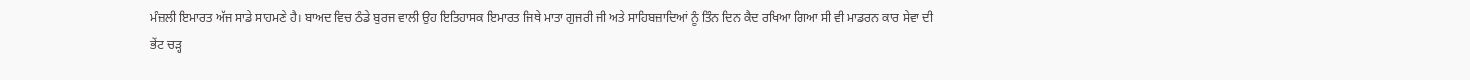ਮੰਜ਼ਲੀ ਇਮਾਰਤ ਅੱਜ ਸਾਡੇ ਸਾਹਮਣੇ ਹੈ। ਬਾਅਦ ਵਿਚ ਠੰਡੇ ਬੁਰਜ ਵਾਲੀ ਉਹ ਇਤਿਹਾਸਕ ਇਮਾਰਤ ਜਿਥੇ ਮਾਤਾ ਗੁਜਰੀ ਜੀ ਅਤੇ ਸਾਹਿਬਜ਼ਾਦਿਆਂ ਨੂੰ ਤਿੰਨ ਦਿਨ ਕੈਦ ਰਖਿਆ ਗਿਆ ਸੀ ਵੀ ਮਾਡਰਨ ਕਾਰ ਸੇਵਾ ਦੀ ਭੇਂਟ ਚੜ੍ਹ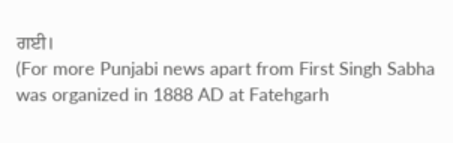ਗਈ।
(For more Punjabi news apart from First Singh Sabha was organized in 1888 AD at Fatehgarh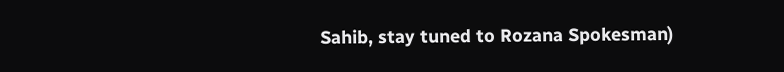Sahib, stay tuned to Rozana Spokesman)